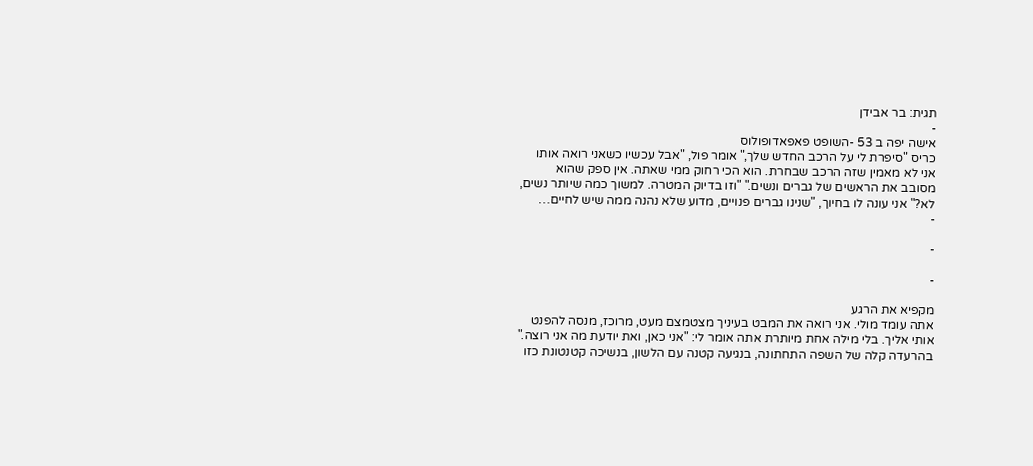תגית: בר אבידן
-
אישה יפה ב 53 -השופט פאפאדופולוס
כריס "סיפרת לי על הרכב החדש שלך," אומר פול, "אבל עכשיו כשאני רואה אותו אני לא מאמין שזה הרכב שבחרת. הוא הכי רחוק ממי שאתה. אין ספק שהוא מסובב את הראשים של גברים ונשים." "וזו בדיוק המטרה. למשוך כמה שיותר נשים, לא?" אני עונה לו בחיוך, "שנינו גברים פנויים, מדוע שלא נהנה ממה שיש לחיים…
-

-

-

מקפיא את הרגע
אתה עומד מולי. אני רואה את המבט בעיניך מצטמצם מעט, מרוכז, מנסה להפנט אותי אליך. בלי מילה אחת מיותרת אתה אומר לי: "אני כאן, ואת יודעת מה אני רוצה." בהרעדה קלה של השפה התחתונה, בנגיעה קטנה עם הלשון, בנשיכה קטנטונת כזו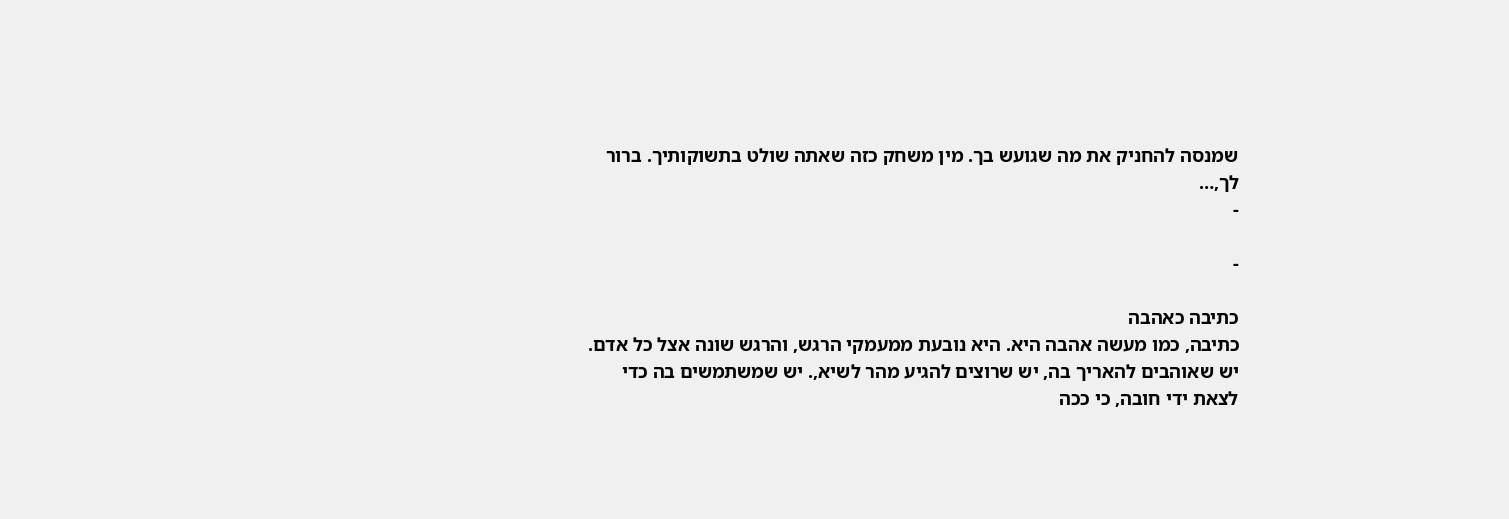שמנסה להחניק את מה שגועש בך. מין משחק כזה שאתה שולט בתשוקותיך. ברור לך,…
-

-

כתיבה כאהבה
כתיבה, כמו מעשה אהבה היא. היא נובעת ממעמקי הרגש, והרגש שונה אצל כל אדם. יש שאוהבים להאריך בה, יש שרוצים להגיע מהר לשיא,. יש שמשתמשים בה כדי לצאת ידי חובה, כי ככה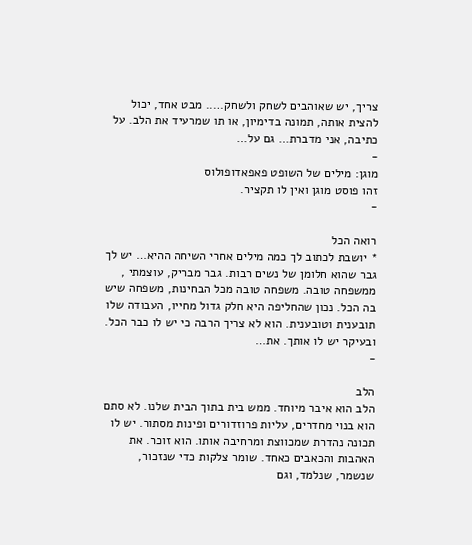צריך, יש שאוהבים לשחק ולשחק….. מבט אחד, יכול להצית אותה, תמונה בדימיון, או תו שמרעיד את הלב. על כתיבה, אני מדברת… גם על…
-
מוגן: מילים של השופט פאפאדופולוס
זהו פוסט מוגן ואין לו תקציר.
-

רואה הכל
* יושבת לכתוב לך כמה מילים אחרי השיחה ההיא… יש לך גבר שהוא חלומן של נשים רבות. גבר מבריק, עוצמתי , ממשפחה טובה. משפחה טובה מכל הבחינות, משפחה שיש בה הכל. נכון שהחליפה היא חלק גדול מחייו, העבודה שלו תובענית וטובענית. הוא לא צריך הרבה כי יש לו כבר הכל. ובעיקר יש לו אותך. את…
-

הלב
הלב הוא איבר מיוחד. ממש בית בתוך הבית שלנו. לא סתם הוא בנוי מחדרים, עליות פרוזדורים ופינות מסתור. יש לו תכונה נהדרת שמכווצת ומרחיבה אותו. הוא זוכר. את האהבות והכאבים כאחד. שומר צלקות כדי שנזכור, שנשמר, שנלמד, וגם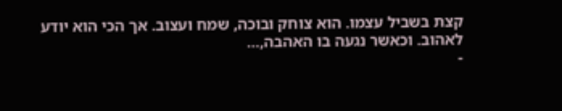קצת בשביל עצמו. הוא צוחק ובוכה, שמח ועצוב. אך הכי הוא יודע לאהוב. וכאשר נגעה בו האהבה,…
-